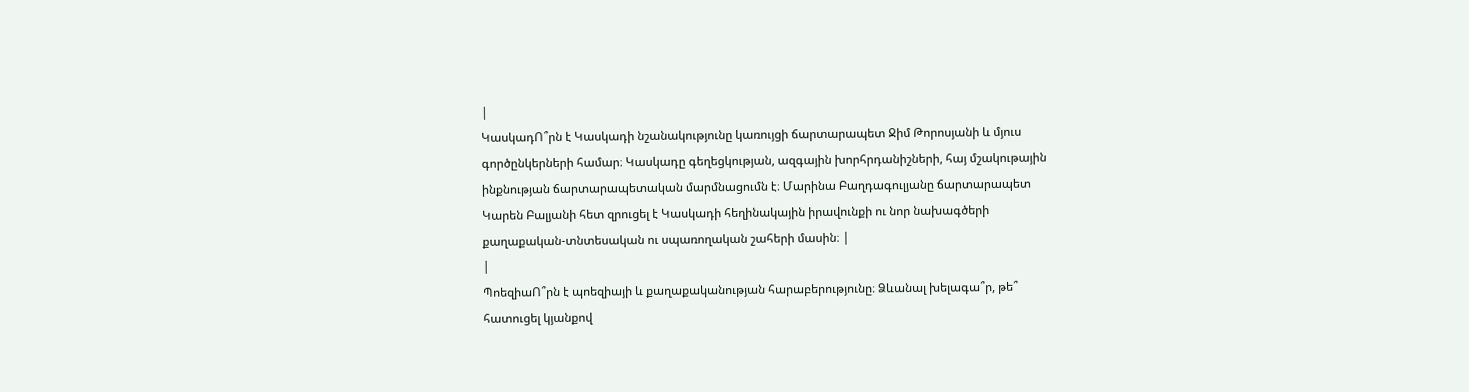|
ԿասկադՈ՞րն է Կասկադի նշանակությունը կառույցի ճարտարապետ Ջիմ Թորոսյանի և մյուս գործընկերների համար։ Կասկադը գեղեցկության, ազգային խորհրդանիշների, հայ մշակութային ինքնության ճարտարապետական մարմնացումն է։ Մարինա Բաղդագուլյանը ճարտարապետ Կարեն Բալյանի հետ զրուցել է Կասկադի հեղինակային իրավունքի ու նոր նախագծերի քաղաքական-տնտեսական ու սպառողական շահերի մասին։ |
|
ՊոեզիաՈ՞րն է պոեզիայի և քաղաքականության հարաբերությունը։ Ձևանալ խելագա՞ր, թե՞ հատուցել կյանքով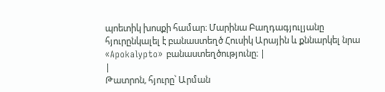պոետիկ խոսքի համար։ Մարինա Բաղդագյուլյանը հյուրընկալել է բանաստեղծ Հուսիկ Արային և քննարկել նրա «Apokalypto» բանաստեղծությունը։ |
|
Թատրոն, հյուրը՝ Արման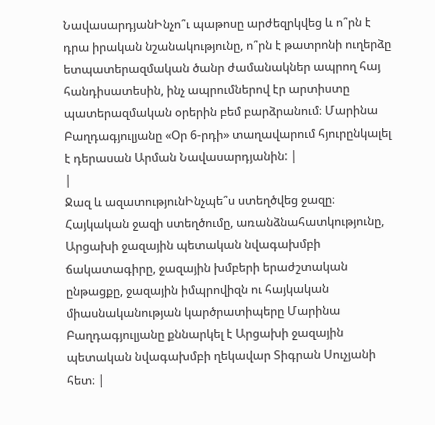ՆավասարդյանԻնչո՞ւ պաթոսը արժեզրկվեց և ո՞րն է դրա իրական նշանակությունը, ո՞րն է թատրոնի ուղերձը ետպատերազմական ծանր ժամանակներ ապրող հայ հանդիսատեսին, ինչ ապրումներով էր արտիստը պատերազմական օրերին բեմ բարձրանում։ Մարինա Բաղդագյուլյանը «Օր 6-րդի» տաղավարում հյուրընկալել է դերասան Արման Նավասարդյանին: |
|
Ջազ և ազատությունԻնչպե՞ս ստեղծվեց ջազը։ Հայկական ջազի ստեղծումը, առանձնահատկությունը, Արցախի ջազային պետական նվագախմբի ճակատագիրը, ջազային խմբերի երաժշտական ընթացքը, ջազային իմպրովիզն ու հայկական միասնականության կարծրատիպերը Մարինա Բաղդագյուլյանը քննարկել է Արցախի ջազային պետական նվագախմբի ղեկավար Տիգրան Սուչյանի հետ։ |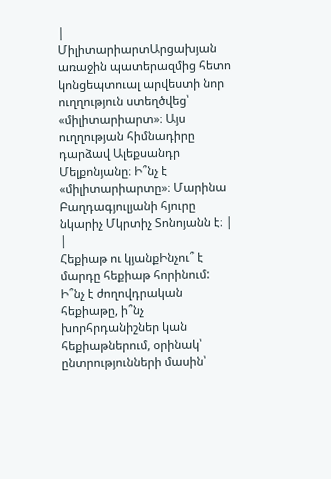|
ՄիլիտարիարտԱրցախյան առաջին պատերազմից հետո կոնցեպտուալ արվեստի նոր ուղղություն ստեղծվեց՝ «միլիտարիարտ»։ Այս ուղղության հիմնադիրը դարձավ Ալեքսանդր Մելքոնյանը։ Ի՞նչ է «միլիտարիարտը»։ Մարինա Բաղդագյուլյանի հյուրը նկարիչ Մկրտիչ Տոնոյանն է։ |
|
Հեքիաթ ու կյանքԻնչու՞ է մարդը հեքիաթ հորինում: Ի՞նչ է ժողովդրական հեքիաթը, ի՞նչ խորհրդանիշներ կան հեքիաթներում, օրինակ՝ ընտրությունների մասին՝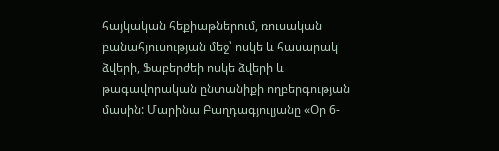հայկական հեքիաթներում, ռուսական բանահյուսության մեջ՝ ոսկե և հասարակ ձվերի, Ֆաբերժեի ոսկե ձվերի և թագավորական ընտանիքի ողբերգության մասին: Մարինա Բաղդագյուլյանը «Օր 6-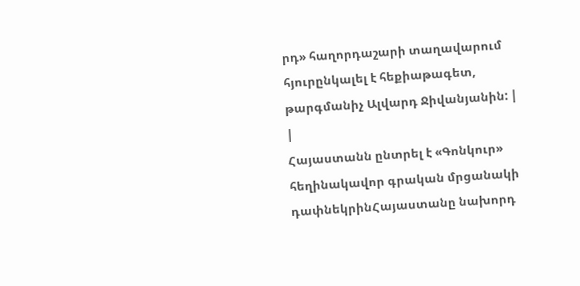րդ» հաղորդաշարի տաղավարում հյուրընկալել է հեքիաթագետ, թարգմանիչ Ալվարդ Ջիվանյանին: |
|
Հայաստանն ընտրել է «Գոնկուր» հեղինակավոր գրական մրցանակի դափնեկրինՀայաստանը նախորդ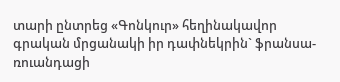տարի ընտրեց «Գոնկուր» հեղինակավոր գրական մրցանակի իր դափնեկրին` ֆրանսա-ռուանդացի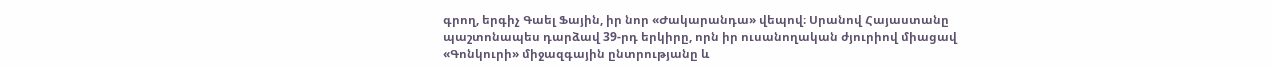գրող, երգիչ Գաել Ֆային, իր նոր «Ժակարանդա» վեպով։ Սրանով Հայաստանը պաշտոնապես դարձավ 39-րդ երկիրը, որն իր ուսանողական ժյուրիով միացավ «Գոնկուրի» միջազգային ընտրությանը և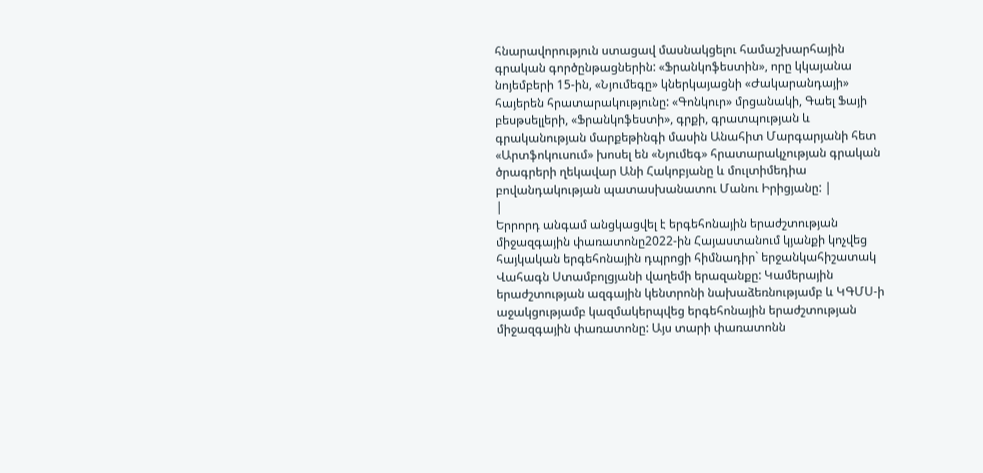հնարավորություն ստացավ մասնակցելու համաշխարհային գրական գործընթացներին: «Ֆրանկոֆեստին», որը կկայանա նոյեմբերի 15-ին, «Նյումեգը» կներկայացնի «Ժակարանդայի» հայերեն հրատարակությունը: «Գոնկուր» մրցանակի, Գաել Ֆայի բեսթսելլերի, «Ֆրանկոֆեստի», գրքի, գրատպության և գրականության մարքեթինգի մասին Անահիտ Մարգարյանի հետ «Արտֆոկուսում» խոսել են «Նյումեգ» հրատարակչության գրական ծրագրերի ղեկավար Անի Հակոբյանը և մուլտիմեդիա բովանդակության պատասխանատու Մանու Իրիցյանը: |
|
Երրորդ անգամ անցկացվել է երգեհոնային երաժշտության միջազգային փառատոնը2022-ին Հայաստանում կյանքի կոչվեց հայկական երգեհոնային դպրոցի հիմնադիր` երջանկահիշատակ Վահագն Ստամբոլցյանի վաղեմի երազանքը: Կամերային երաժշտության ազգային կենտրոնի նախաձեռնությամբ և ԿԳՄՍ-ի աջակցությամբ կազմակերպվեց երգեհոնային երաժշտության միջազգային փառատոնը: Այս տարի փառատոնն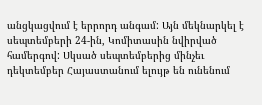անցկացվում է երրորդ անգամ: Այն մեկնարկել է սեպտեմբերի 24-ին, Կոմիտասին նվիրված համերգով: Սկսած սեպտեմբերից մինչեւ դեկտեմբեր Հայաստանում ելույթ են ունենում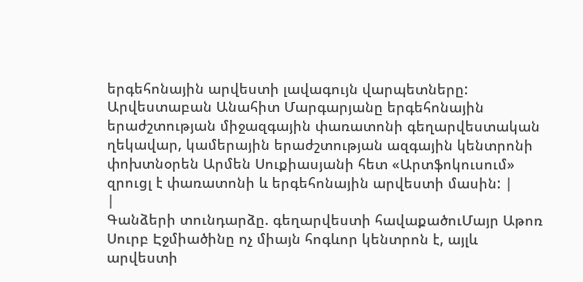երգեհոնային արվեստի լավագույն վարպետները: Արվեստաբան Անահիտ Մարգարյանը երգեհոնային երաժշտության միջազգային փառատոնի գեղարվեստական ղեկավար, կամերային երաժշտության ազգային կենտրոնի փոխտնօրեն Արմեն Սուքիասյանի հետ «Արտֆոկուսում» զրուցլ է փառատոնի և երգեհոնային արվեստի մասին: |
|
Գանձերի տունդարձը. գեղարվեստի հավաքածուՄայր Աթոռ Սուրբ Էջմիածինը ոչ միայն հոգևոր կենտրոն է, այլև արվեստի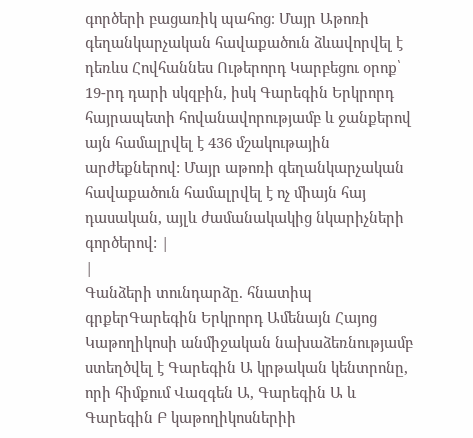գործերի բացառիկ պահոց։ Մայր Աթոռի գեղանկարչական հավաքածուն ձևավորվել է դեռևս Հովհաննես Ութերորդ Կարբեցու օրոք՝ 19-րդ դարի սկզբին, իսկ Գարեգին Երկրորդ հայրապետի հովանավորությամբ և ջանքերով այն համալրվել է 436 մշակութային արժեքներով: Մայր աթոռի գեղանկարչական հավաքածուն համալրվել է ոչ միայն հայ դասական, այլև ժամանակակից նկարիչների գործերով: |
|
Գանձերի տունդարձը. հնատիպ գրքերԳարեգին Երկրորդ Ամենայն Հայոց Կաթողիկոսի անմիջական նախաձեռնությամբ ստեղծվել է Գարեգին Ա կրթական կենտրոնը, որի հիմքում Վազգեն Ա, Գարեգին Ա և Գարեգին Բ կաթողիկոսներիի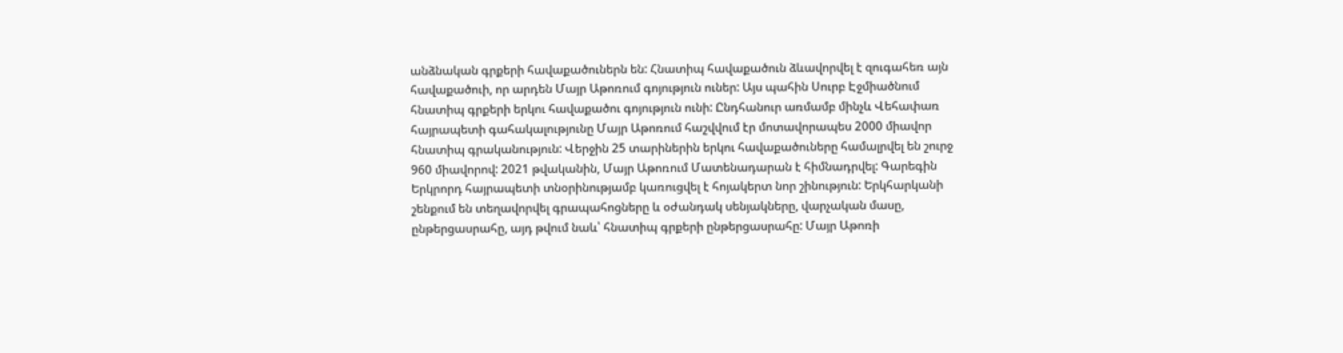անձնական գրքերի հավաքածուներն են: Հնատիպ հավաքածուն ձևավորվել է զուգահեռ այն հավաքածուի, որ արդեն Մայր Աթոռում գոյություն ուներ: Այս պահին Սուրբ Էջմիածնում հնատիպ գրքերի երկու հավաքածու գոյություն ունի: Ընդհանուր առմամբ մինչև Վեհափառ հայրապետի գահակալությունը Մայր Աթոռում հաշվվում էր մոտավորապես 2000 միավոր հնատիպ գրականություն: Վերջին 25 տարիներին երկու հավաքածուները համալրվել են շուրջ 960 միավորով: 2021 թվականին, Մայր Աթոռում Մատենադարան է հիմնադրվել: Գարեգին Երկրորդ հայրապետի տնօրինությամբ կառուցվել է հոյակերտ նոր շինություն: Երկհարկանի շենքում են տեղավորվել գրապահոցները և օժանդակ սենյակները, վարչական մասը, ընթերցասրահը, այդ թվում նաև՝ հնատիպ գրքերի ընթերցասրահը: Մայր Աթոռի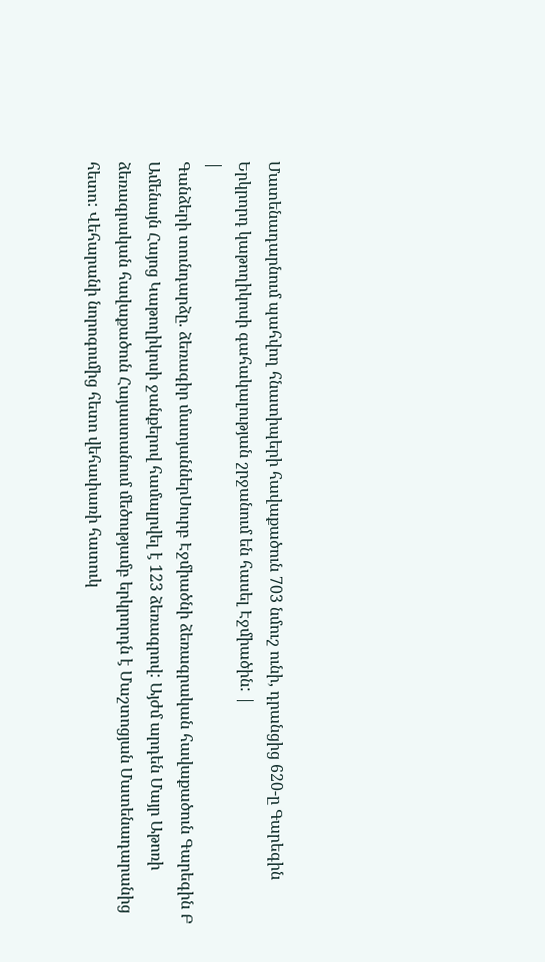Մատենադարնում պահվող հնատիպերի հավաքածուն 703 նմուշ ունի, դրանցից 620-ը Գարեգին Երկրորդ կաթողիկոսի գահակալության շրջանում են հասել Էջմիածին: |
|
Գանձերի տունդարձը. ձեռագիր մատյաններՍուրբ Էջմիածնի ձեռագրական հավաքածուն Գարեգին Բ Ամենայն Հայոց Կաթողիկոսի ջանքերով համալրվել է 123 ձեռագրով: Այժմ արդեն Մայր Աթոռի ձեռագրական հավաքածուն Հայաստանում մեծությամբ երկրորդն է Մաշտոցյան Մատենադարանից հետո: Վեհարանի նորոգումից հետո վեհափառի հատուկ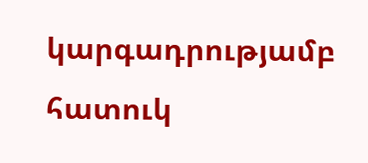կարգադրությամբ հատուկ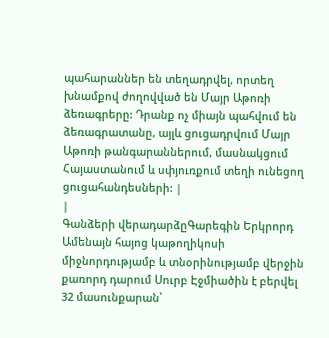պահարաններ են տեղադրվել, որտեղ խնամքով ժողովված են Մայր Աթոռի ձեռագրերը: Դրանք ոչ միայն պահվում են ձեռագրատանը, այլև ցուցադրվում Մայր Աթոռի թանգարաններում, մասնակցում Հայաստանում և սփյուռքում տեղի ունեցող ցուցահանդեսների: |
|
Գանձերի վերադարձըԳարեգին Երկրորդ Ամենայն հայոց կաթողիկոսի միջնորդությամբ և տնօրինությամբ վերջին քառորդ դարում Սուրբ Էջմիածին է բերվել 32 մասունքարան՝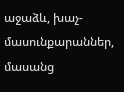աջաձև, խաչ-մասունքարաններ, մասանց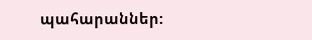պահարաններ: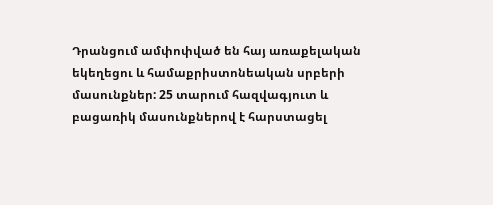Դրանցում ամփոփված են հայ առաքելական եկեղեցու և համաքրիստոնեական սրբերի մասունքներ: 25 տարում հազվագյուտ և բացառիկ մասունքներով է հարստացել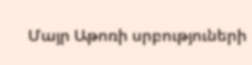Մայր Աթոռի սրբություների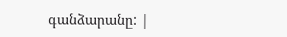գանձարանը: |